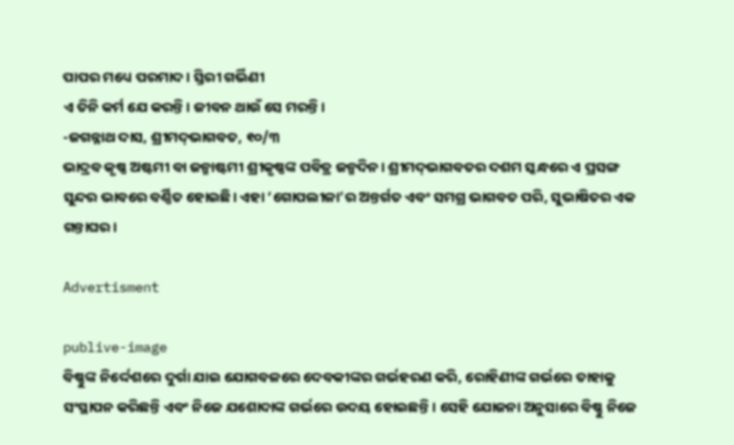ପାପର ମଧ୍ୟେ ପରମାଦ। ସ୍ତିରୀ ଗର୍ଭିଣୀ
ଏ ତିନି କର୍ମ ଯେ କରନ୍ତି। ଜୀବନ ଥାଉଁ ସେ ମରନ୍ତି।
-ଜଗନ୍ନାଥ ଦାସ, ଶ୍ରୀମଦ୍‌ଭାଗବତ, ୧୦/୩
ଭାଦ୍ରବ କୃଷ୍ଣ ଅଷ୍ଟମୀ ବା ଜନ୍ମାଷ୍ଟମୀ ଶ୍ରୀକୃଷ୍ଣଙ୍କ ପବିତ୍ର ଜନ୍ମଦିନ। ଶ୍ରୀମଦ୍‌ଭାଗବତର ଦଶମ ସ୍କନ୍ଧରେ ଏ ପ୍ରସଙ୍ଗ ସୁନ୍ଦର ଭାବରେ ବର୍ଣ୍ଣିତ ହୋଇଛି। ଏହା ‘ଗୋପଲୀଳା’ର ଅନ୍ତର୍ଗତ ଏବଂ ସମଗ୍ର ଭାଗବତ ପରି, ସୁଭାଷିତର ଏକ ଗନ୍ତାଘର।

Advertisment

publive-image
ବିଷ୍ଣୁଙ୍କ ନିର୍ଦ୍ଦେଶରେ ଦୁର୍ଗା ଯାଇ ଯୋଗବଳରେ ଦେବକୀଙ୍କର ଗର୍ଭହରଣ କରି, ରୋହିଣୀଙ୍କ ଗର୍ଭରେ ତାହାକୁ ସଂସ୍ଥାପନ କରିଛନ୍ତି ଏବଂ ନିଜେ ଯଶୋଦାଙ୍କ ଗର୍ଭରେ ଉଦୟ ହୋଇଛନ୍ତି। ସେହି ଯୋଜନା ଅନୁସାରେ ବିଷ୍ଣୁ ନିଜେ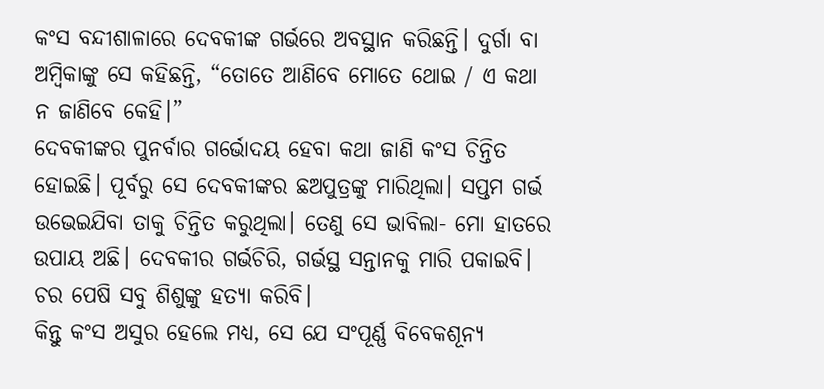କଂସ ବନ୍ଦୀଶାଳାରେ ଦେବକୀଙ୍କ ଗର୍ଭରେ ଅବସ୍ଥାନ କରିଛନ୍ତି। ଦୁର୍ଗା ବା ଅମ୍ବିକାଙ୍କୁ ସେ କହିଛନ୍ତି, “ତୋତେ ଆଣିବେ ମୋତେ ଥୋଇ / ଏ କଥା ନ ଜାଣିବେ କେହି।”
ଦେବକୀଙ୍କର ପୁନର୍ବାର ଗର୍ଭୋଦୟ ହେବା କଥା ଜାଣି କଂସ ଚିନ୍ତିତ ହୋଇଛି। ପୂର୍ବରୁ ସେ ଦେବକୀଙ୍କର ଛଅପୁତ୍ରଙ୍କୁ ମାରିଥିଲା। ସପ୍ତମ ଗର୍ଭ ଉଭେଇଯିବା ତାକୁ ଚିନ୍ତିତ କରୁଥିଲା। ତେଣୁ ସେ ଭାବିଲା- ମୋ ହାତରେ ଉପାୟ ଅଛି। ଦେବକୀର ଗର୍ଭଚିରି, ଗର୍ଭସ୍ଥ ସନ୍ତାନକୁ ମାରି ପକାଇବି। ଚର ପେଷି ସବୁ ଶିଶୁଙ୍କୁ ହତ୍ୟା କରିବି।
କିନ୍ତୁ କଂସ ଅସୁର ହେଲେ ମଧ୍ୟ, ସେ ଯେ ସଂପୂର୍ଣ୍ଣ ବିବେକଶୂନ୍ୟ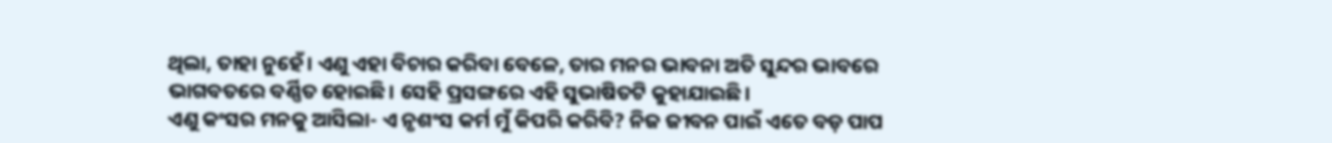ଥିଲା, ତାହା ନୁହେଁ। ଏଣୁ ଏହା ବିଚାର କରିବା ବେଳେ, ତାର ମନର ଭାବନା ଅତି ସୁନ୍ଦର ଭାବରେ ଭାଗବତରେ ବର୍ଣ୍ଣିତ ହୋଇଛି। ସେହି ପ୍ରସଙ୍ଗରେ ଏହି ସୁଭାଷିତଟି କୁହାଯାଇଛି।
ଏଣୁ କଂସର ମନକୁ ଆସିଲା- ଏ ନୃଶଂସ କର୍ମ ମୁଁ କିପରି କରିବି? ନିଜ ଜୀବନ ପାଇଁ ଏତେ ବଡ଼ ପାପ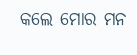କଲେ ମୋର ମନ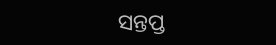ସନ୍ତପ୍ତ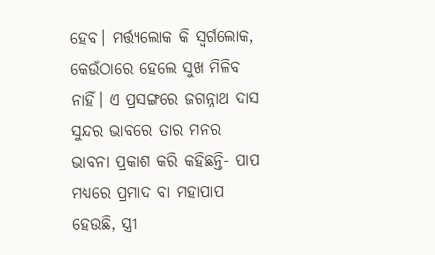ହେବ। ମର୍ତ୍ତ୍ୟଲୋକ କି ସ୍ୱର୍ଗଲୋକ, କେଉଁଠାରେ ହେଲେ ସୁଖ ମିଳିବ ନାହିଁ। ଏ ପ୍ରସଙ୍ଗରେ ଜଗନ୍ନାଥ ଦାସ ସୁନ୍ଦର ଭାବରେ ତାର ମନର ଭାବନା ପ୍ରକାଶ କରି କହିଛନ୍ତି- ପାପ ମଧ୍ୟରେ ପ୍ରମାଦ ବା ମହାପାପ ହେଉଛି, ସ୍ତ୍ରୀ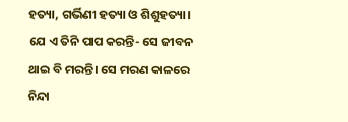ହତ୍ୟା, ଗର୍ଭିଣୀ ହତ୍ୟା ଓ ଶିଶୁହତ୍ୟା। ଯେ ଏ ତିନି ପାପ କରନ୍ତି- ସେ ଜୀବନ ଥାଇ ବି ମରନ୍ତି। ସେ ମରଣ କାଳରେ ନିନ୍ଦା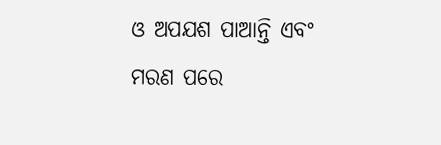ଓ ଅପଯଶ ପାଆନ୍ତି ଏବଂ ମରଣ ପରେ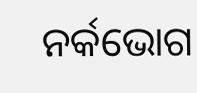ନର୍କଭୋଗ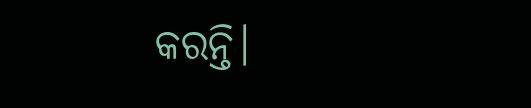କରନ୍ତି।